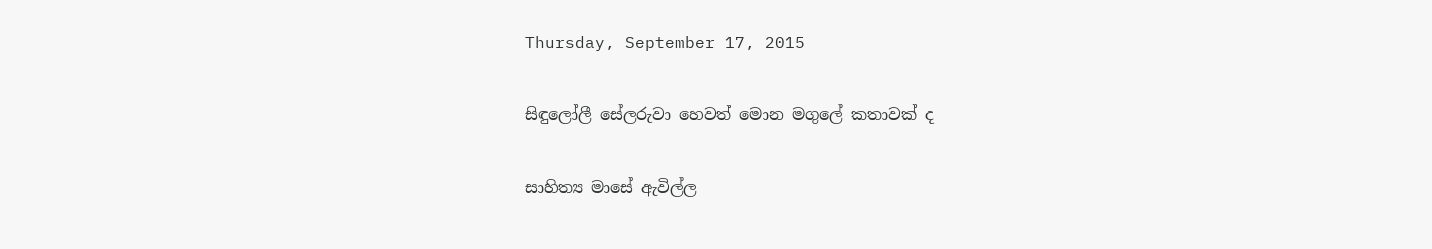Thursday, September 17, 2015

සිඳුලෝලී සේලරුවා හෙවත් මොන මගුලේ කතාවක් ද

සාහිත්‍ය මාසේ ඇවිල්ල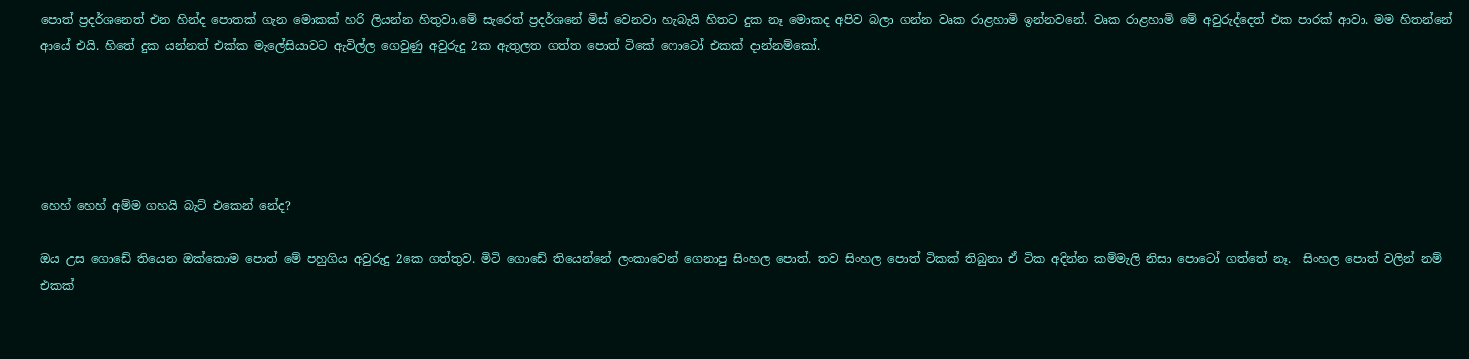පොත් ප්‍රදර්ශනෙත් එන හින්ද පොතක් ගැන මොකක් හරි ලියන්න හිතුවා.මේ සැරෙත් ප්‍රදර්ශනේ මිස් වෙනවා හැබැයි හිතට දුක නෑ මොකද අපිව බලා ගන්න වෘක රාළහාමි ඉන්නවනේ. වෘක රාළහාමි මේ අවුරුද්දෙත් එක පාරක් ආවා. මම හිතන්නේ ආයේ එයි. හිතේ දුක යන්නත් එක්ක මැලේසියාවට ඇවිල්ල ගෙවුණු අවුරුදු 2ක ඇතුලත ගත්ත පොත් ටිකේ ෆොටෝ එකක් දාන්නම්කෝ.





හෙහ් හෙහ් අම්ම ගහයි බැට් එකෙන් නේද?

ඔය උස ගොඩේ තියෙන ඔක්කොම පොත් මේ පහුගිය අවුරුදු 2කෙ ගත්තුව. මිටි ගොඩේ තියෙන්නේ ලංකාවෙන් ගෙනාපු සිංහල පොත්. තව සිංහල පොත් ටිකක් තිබුනා ඒ ටික අදින්න කම්මැලි නිසා පොටෝ ගත්තේ නෑ.  සිංහල පොත් වලින් නම් එකක්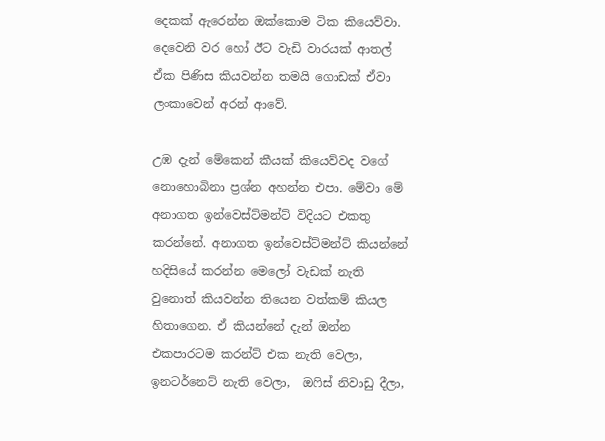දෙකක් ඇරෙන්න ඔක්කොම ටික කියෙව්වා. දෙවෙනි වර හෝ ඊට වැඩි වාරයක් ආතල් ඒක පිණිස කියවන්න තමයි ගොඩක් ඒවා ලංකාවෙන් අරන් ආවේ.

උඹ දැන් මේකෙන් කීයක් කියෙව්වද වගේ නොහොබිනා ප්‍රශ්න අහන්න එපා. මේවා මේ අනාගත ඉන්වෙස්ට්මන්ට් විදියට එකතු කරන්නේ. අනාගත ඉන්වෙස්ට්මන්ට් කියන්නේ හදිසියේ කරන්න මෙලෝ වැඩක් නැති වුනොත් කියවන්න තියෙන වත්කම් කියල හිතාගෙන. ඒ කියන්නේ දැන් ඔන්න එකපාරටම කරන්ට් එක නැති වෙලා, ඉනටර්නෙට් නැති වෙලා,  ඔෆිස් නිවාඩු දීලා,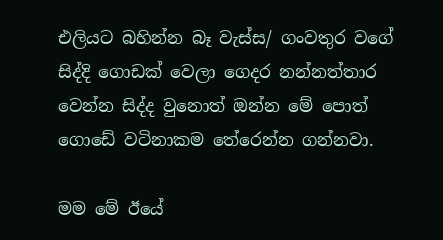එලියට බහින්න බෑ වැස්ස/ ගංවතුර වගේ සිද්දි ගොඩක් වෙලා ගෙදර නන්නත්තාර වෙන්න සිද්ද වුනොත් ඔන්න මේ පොත් ගොඩේ වටිනාකම තේරෙන්න ගන්නවා.

මම මේ ඊයේ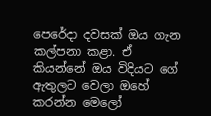පෙරේදා දවසක් ඔය ගැන කල්පනා කළා. ඒ කියන්නේ ඔය විදියට ගේ ඇතුලට වෙලා ඔහේ කරන්න මෙලෝ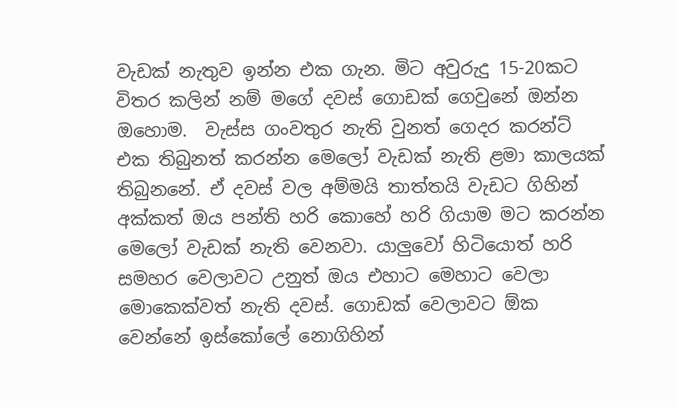වැඩක් නැතුව ඉන්න එක ගැන. මිට අවුරුදු 15-20කට විතර කලින් නම් මගේ දවස් ගොඩක් ගෙවුනේ ඔන්න ඔහොම.  වැස්ස ගංවතුර නැති වුනත් ගෙදර කරන්ට් එක තිබුනත් කරන්න මෙලෝ වැඩක් නැති ළමා කාලයක් තිබුනනේ. ඒ දවස් වල අම්මයි තාත්තයි වැඩට ගිහින් අක්කත් ඔය පන්ති හරි කොහේ හරි ගියාම මට කරන්න මෙලෝ වැඩක් නැති වෙනවා. යාලුවෝ හිටියොත් හරි සමහර වෙලාවට උනුත් ඔය එහාට මෙහාට වෙලා මොකෙක්වත් නැති දවස්. ගොඩක් වෙලාවට ඕක වෙන්නේ ඉස්කෝලේ නොගිහින්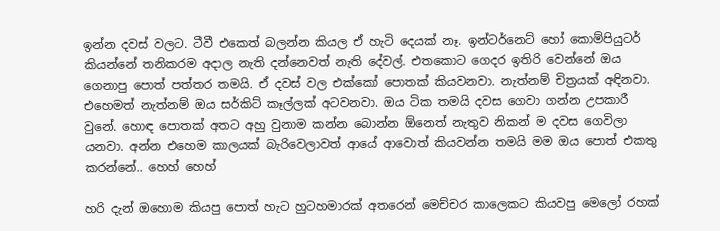ඉන්න දවස් වලට. ටීවී එකෙත් බලන්න කියල ඒ හැටි දෙයක් නෑ. ඉන්ටර්නෙට් හෝ කොම්පියුටර් කියන්නේ තනිකරම අදාල නැති දන්නෙවත් නැති දේවල්. එතකොට ගෙදර ඉතිරි වෙන්නේ ඔය ගෙනාපු පොත් පත්තර තමයි. ඒ දවස් වල එක්කෝ පොතක් කියවනවා. නැත්නම් චිත්‍රයක් අඳිනවා. එහෙමත් නැත්නම් ඔය සර්කිට් කෑල්ලක් අටවනවා. ඔය ටික තමයි දවස ගෙවා ගන්න උපකාරී වුනේ. හොඳ පොතක් අතට අහු වුනාම කන්න බොන්න ඕනෙත් නැතුව නිකන් ම දවස ගෙවිලා යනවා. අන්න එහෙම කාලයක් බැරිවෙලාවත් ආයේ ආවොත් කියවන්න තමයි මම ඔය පොත් එකතු කරන්නේ.. හෙහ් හෙහ්

හරි දැන් ඔහොම කියපු පොත් හැට හුටහමාරක් අතරෙන් මෙච්චර කාලෙකට කියවපු මෙලෝ රහක්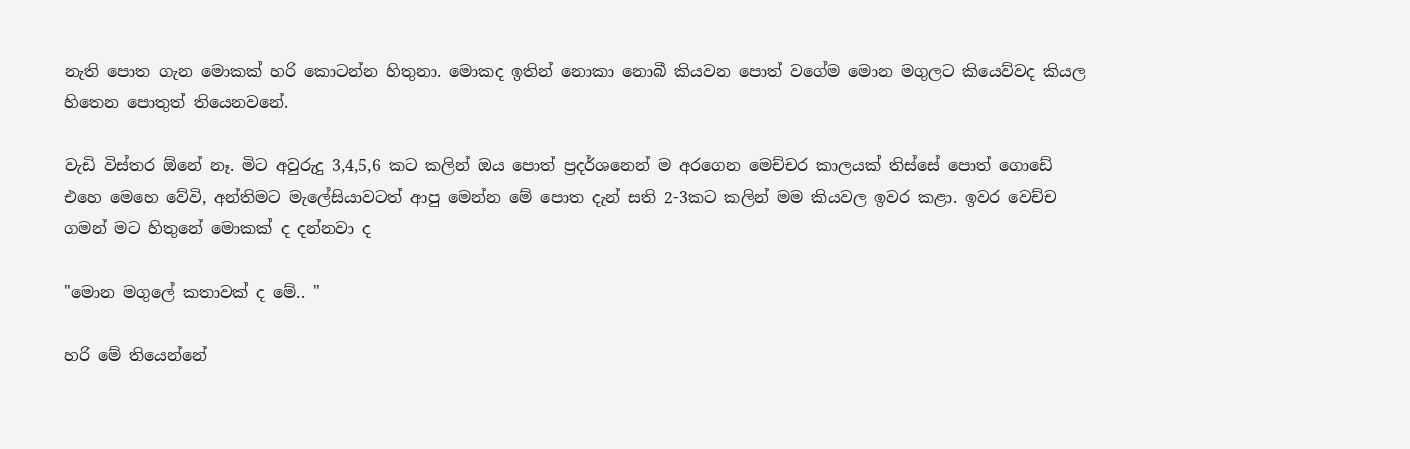නැති පොත ගැන මොකක් හරි කොටන්න හිතුනා. මොකද ඉතින් නොකා නොබී කියවන පොත් වගේම මොන මගුලට කියෙව්වද කියල හිතෙන පොතුත් තියෙනවනේ.

වැඩි විස්තර ඕනේ නෑ. මිට අවුරුදු 3,4,5,6 කට කලින් ඔය පොත් ප්‍රදර්ශනෙන් ම අරගෙන මෙච්චර කාලයක් තිස්සේ පොත් ගොඩේ එහෙ මෙහෙ වේවි, අන්තිමට මැලේසියාවටත් ආපු මෙන්න මේ පොත දැන් සති 2-3කට කලින් මම කියවල ඉවර කළා. ඉවර වෙච්ච ගමන් මට හිතුනේ මොකක් ද දන්නවා ද

"මොන මගුලේ කතාවක් ද මේ.. "

හරි මේ තියෙන්නේ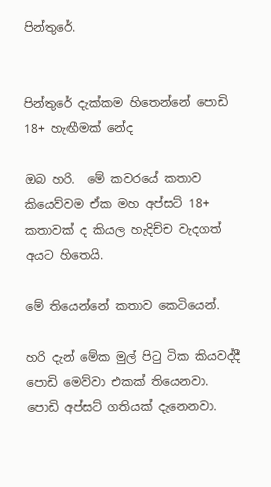පින්තුරේ.


පින්තුරේ දැක්කම හිතෙන්නේ පොඩි 18+ හැඟීමක් නේද

ඔබ හරි.  මේ කවරයේ කතාව කියෙව්වම ඒක මහ අප්සට් 18+ කතාවක් ද කියල හැදිච්ච වැදගත් අයට හිතෙයි.

මේ තියෙන්නේ කතාව කෙටියෙන්.

හරි දැන් මේක මුල් පිටු ටික කියවද්දී පොඩි මෙව්වා එකක් තියෙනවා. පොඩි අප්සට් ගතියක් දැනෙනවා.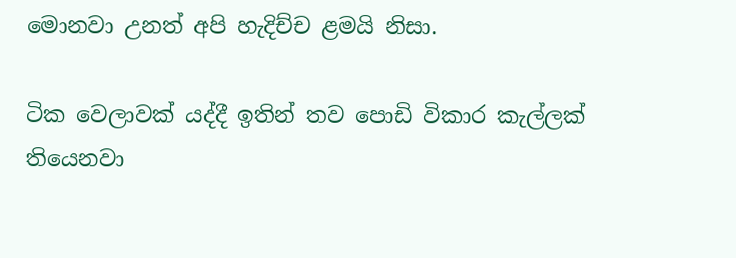මොනවා උනත් අපි හැදිච්ච ළමයි නිසා.

ටික වෙලාවක් යද්දී ඉතින් තව පොඩි විකාර කැල්ලක් තියෙනවා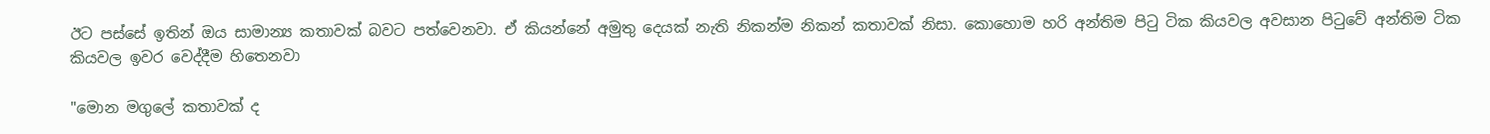ඊට පස්සේ ඉතින් ඔය සාමාන්‍ය කතාවක් බවට පත්වෙනවා. ඒ කියන්නේ අමුතු දෙයක් නැති නිකන්ම නිකන් කතාවක් නිසා. කොහොම හරි අන්තිම පිටු ටික කියවල අවසාන පිටුවේ අන්තිම ටික කියවල ඉවර වෙද්දීම හිතෙනවා

"මොන මගුලේ කතාවක් ද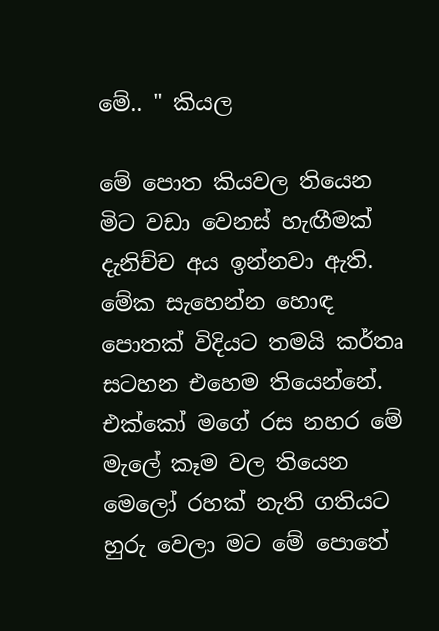මේ.. " කියල

මේ පොත කියවල තියෙන මිට වඩා වෙනස් හැඟීමක් දැනිච්ච අය ඉන්නවා ඇති. මේක සැහෙන්න හොඳ පොතක් විදියට තමයි කර්තෘ සටහන එහෙම තියෙන්නේ. එක්කෝ මගේ රස නහර මේ මැලේ කෑම වල තියෙන මෙලෝ රහක් නැති ගතියට හුරු වෙලා මට මේ පොතේ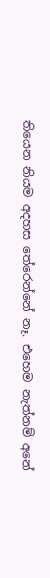තියෙන නියම අදහස තේරෙන්නේ නෑ. එහෙම නැත්නම් අනේ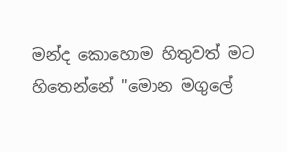මන්ද කොහොම හිතුවත් මට හිතෙන්නේ "මොන මගුලේ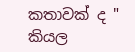කතාවක් ද " කියල